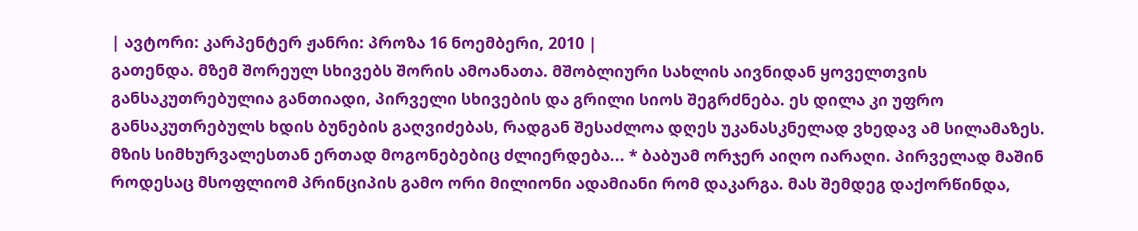| ავტორი: კარპენტერ ჟანრი: პროზა 16 ნოემბერი, 2010 |
გათენდა. მზემ შორეულ სხივებს შორის ამოანათა. მშობლიური სახლის აივნიდან ყოველთვის განსაკუთრებულია განთიადი, პირველი სხივების და გრილი სიოს შეგრძნება. ეს დილა კი უფრო განსაკუთრებულს ხდის ბუნების გაღვიძებას, რადგან შესაძლოა დღეს უკანასკნელად ვხედავ ამ სილამაზეს. მზის სიმხურვალესთან ერთად მოგონებებიც ძლიერდება... * ბაბუამ ორჯერ აიღო იარაღი. პირველად მაშინ როდესაც მსოფლიომ პრინციპის გამო ორი მილიონი ადამიანი რომ დაკარგა. მას შემდეგ დაქორწინდა,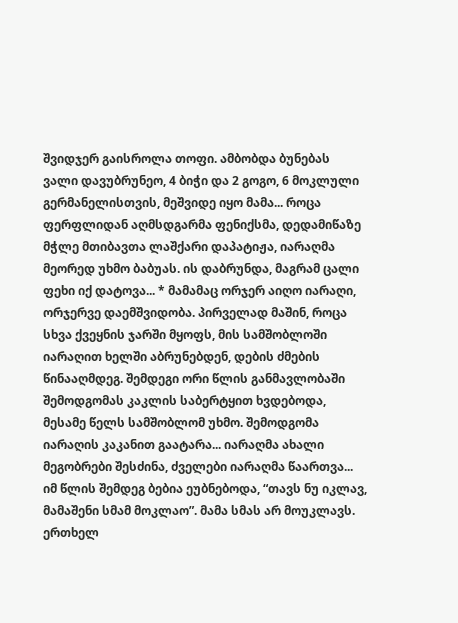შვიდჯერ გაისროლა თოფი. ამბობდა ბუნებას ვალი დავუბრუნეო, 4 ბიჭი და 2 გოგო, 6 მოკლული გერმანელისთვის, მეშვიდე იყო მამა... როცა ფერფლიდან აღმსდგარმა ფენიქსმა, დედამიწაზე მჭლე მთიბავთა ლაშქარი დაპატიჟა, იარაღმა მეორედ უხმო ბაბუას. ის დაბრუნდა, მაგრამ ცალი ფეხი იქ დატოვა... * მამამაც ორჯერ აიღო იარაღი, ორჯერვე დაემშვიდობა. პირველად მაშინ, როცა სხვა ქვეყნის ჯარში მყოფს, მის სამშობლოში იარაღით ხელში აბრუნებდენ, დების ძმების წინააღმდეგ. შემდეგი ორი წლის განმავლობაში შემოდგომას კაკლის საბერტყით ხვდებოდა, მესამე წელს სამშობლომ უხმო. შემოდგომა იარაღის კაკანით გაატარა... იარაღმა ახალი მეგობრები შესძინა, ძველები იარაღმა წაართვა... იმ წლის შემდეგ ბებია ეუბნებოდა, “თავს ნუ იკლავ, მამაშენი სმამ მოკლაო”. მამა სმას არ მოუკლავს. ერთხელ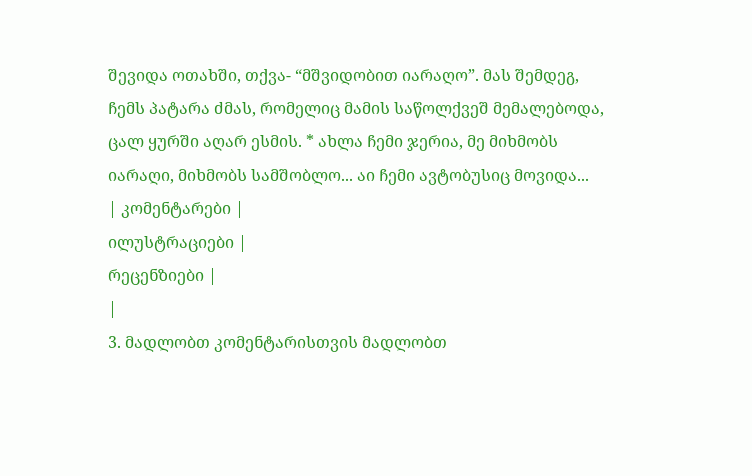შევიდა ოთახში, თქვა- “მშვიდობით იარაღო”. მას შემდეგ, ჩემს პატარა ძმას, რომელიც მამის საწოლქვეშ მემალებოდა, ცალ ყურში აღარ ესმის. * ახლა ჩემი ჯერია, მე მიხმობს იარაღი, მიხმობს სამშობლო... აი ჩემი ავტობუსიც მოვიდა...
| კომენტარები |
ილუსტრაციები |
რეცენზიები |
|
3. მადლობთ კომენტარისთვის მადლობთ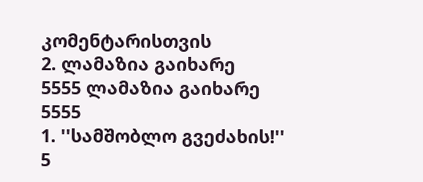კომენტარისთვის
2. ლამაზია გაიხარე
5555 ლამაზია გაიხარე
5555
1. ''სამშობლო გვეძახის!''
5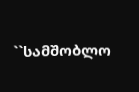``სამშობლო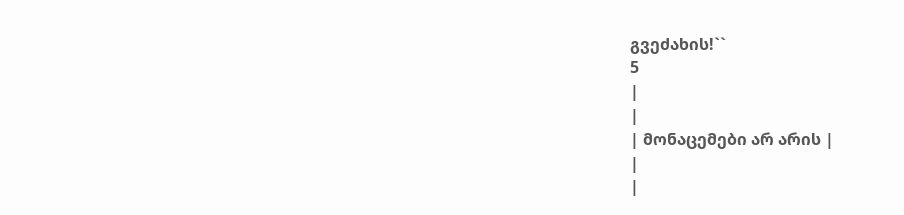გვეძახის!``
5
|
|
| მონაცემები არ არის |
|
|